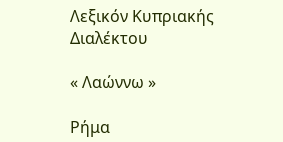Λεξικόν Κυπριακής Διαλέκτου

« Λαώννω »

Ρήμα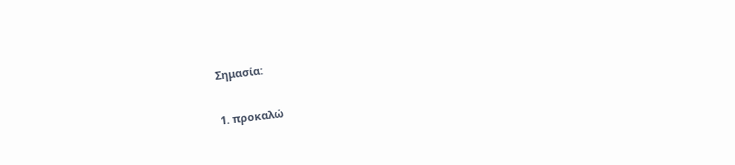Σημασία:

1. προκαλώ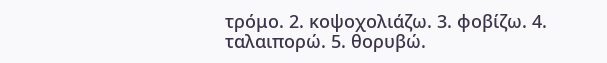τρόμο. 2. κοψοχολιάζω. 3. φοβίζω. 4. ταλαιπορώ. 5. θορυβώ.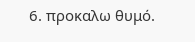6. προκαλω θυμό.